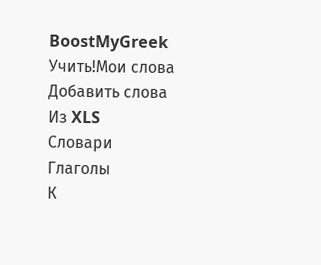BoostMyGreek
Учить!Мои слова
Добавить слова
Из XLS
Словари
Глаголы
К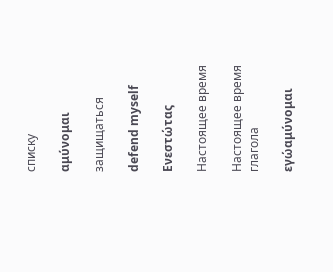списку

αμύνομαι

защищаться

defend myself

Ενεστώτας

Настоящее время

Настоящее время глагола

εγώαμύνομαι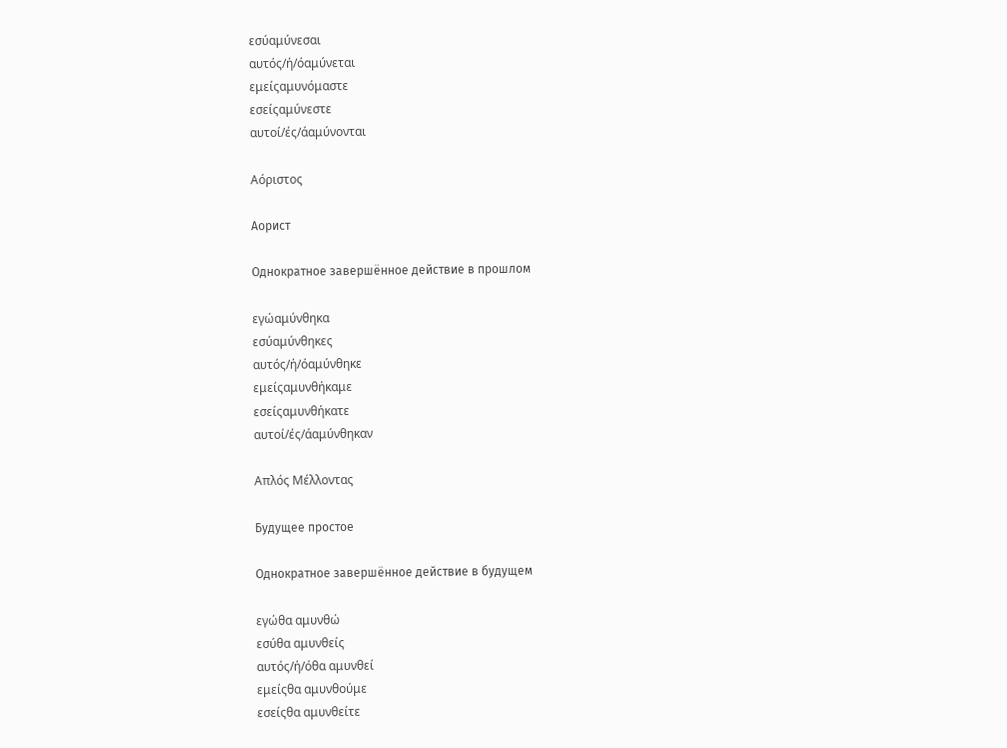εσύαμύνεσαι
αυτός/ή/όαμύνεται
εμείςαμυνόμαστε
εσείςαμύνεστε
αυτοί/ές/άαμύνονται

Αόριστος

Аорист

Однократное завершённое действие в прошлом

εγώαμύνθηκα
εσύαμύνθηκες
αυτός/ή/όαμύνθηκε
εμείςαμυνθήκαμε
εσείςαμυνθήκατε
αυτοί/ές/άαμύνθηκαν

Απλός Μέλλοντας

Будущее простое

Однократное завершённое действие в будущем

εγώθα αμυνθώ
εσύθα αμυνθείς
αυτός/ή/όθα αμυνθεί
εμείςθα αμυνθούμε
εσείςθα αμυνθείτε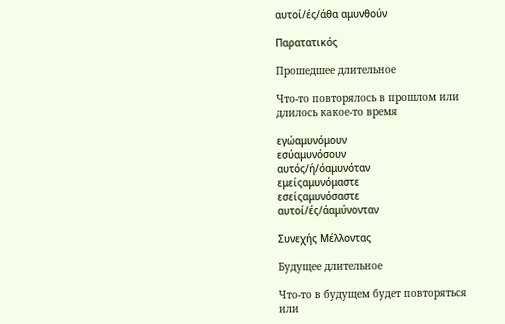αυτοί/ές/άθα αμυνθούν

Παρατατικός

Прошедшее длительное

Что-то повторялось в прошлом или длилось какое-то время

εγώαμυνόμουν
εσύαμυνόσουν
αυτός/ή/όαμυνόταν
εμείςαμυνόμαστε
εσείςαμυνόσαστε
αυτοί/ές/άαμύνονταν

Συνεχής Μέλλοντας

Будущее длительное

Что-то в будущем будет повторяться или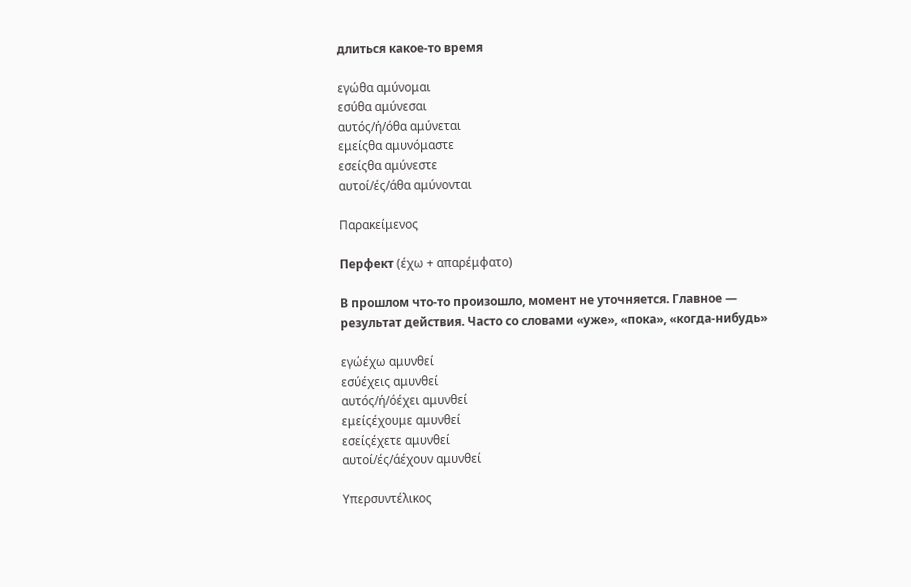длиться какое-то время

εγώθα αμύνομαι
εσύθα αμύνεσαι
αυτός/ή/όθα αμύνεται
εμείςθα αμυνόμαστε
εσείςθα αμύνεστε
αυτοί/ές/άθα αμύνονται

Παρακείμενος

Перфект (έχω + απαρέμφατο)

В прошлом что-то произошло, момент не уточняется. Главное — результат действия. Часто со словами «уже», «пока», «когда-нибудь»

εγώέχω αμυνθεί
εσύέχεις αμυνθεί
αυτός/ή/όέχει αμυνθεί
εμείςέχουμε αμυνθεί
εσείςέχετε αμυνθεί
αυτοί/ές/άέχουν αμυνθεί

Υπερσυντέλικος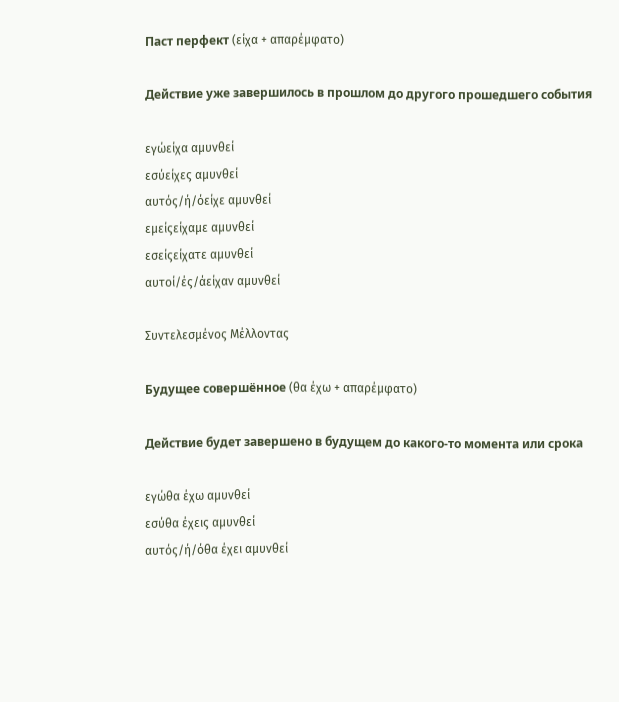Паст перфект (είχα + απαρέμφατο)

Действие уже завершилось в прошлом до другого прошедшего события

εγώείχα αμυνθεί
εσύείχες αμυνθεί
αυτός/ή/όείχε αμυνθεί
εμείςείχαμε αμυνθεί
εσείςείχατε αμυνθεί
αυτοί/ές/άείχαν αμυνθεί

Συντελεσμένος Μέλλοντας

Будущее совершённое (θα έχω + απαρέμφατο)

Действие будет завершено в будущем до какого-то момента или срока

εγώθα έχω αμυνθεί
εσύθα έχεις αμυνθεί
αυτός/ή/όθα έχει αμυνθεί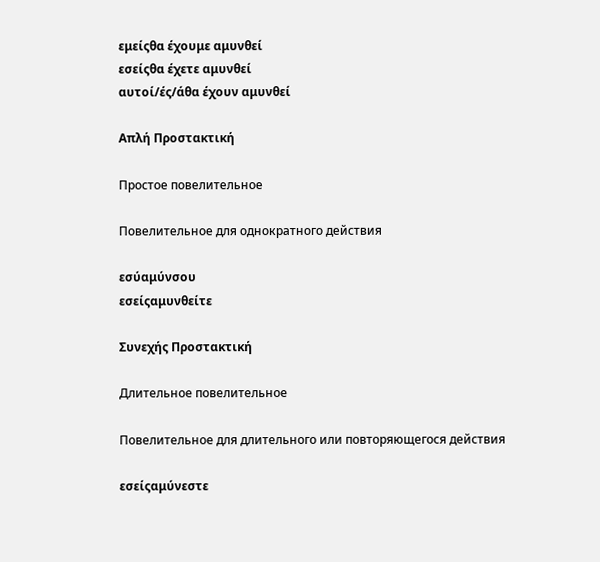εμείςθα έχουμε αμυνθεί
εσείςθα έχετε αμυνθεί
αυτοί/ές/άθα έχουν αμυνθεί

Απλή Προστακτική

Простое повелительное

Повелительное для однократного действия

εσύαμύνσου
εσείςαμυνθείτε

Συνεχής Προστακτική

Длительное повелительное

Повелительное для длительного или повторяющегося действия

εσείςαμύνεστε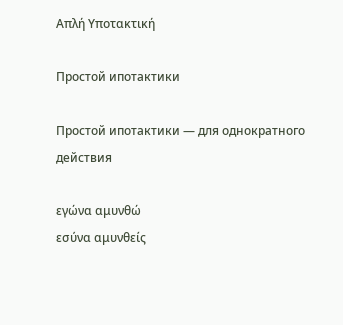Απλή Υποτακτική

Простой ипотактики

Простой ипотактики — для однократного действия

εγώνα αμυνθώ
εσύνα αμυνθείς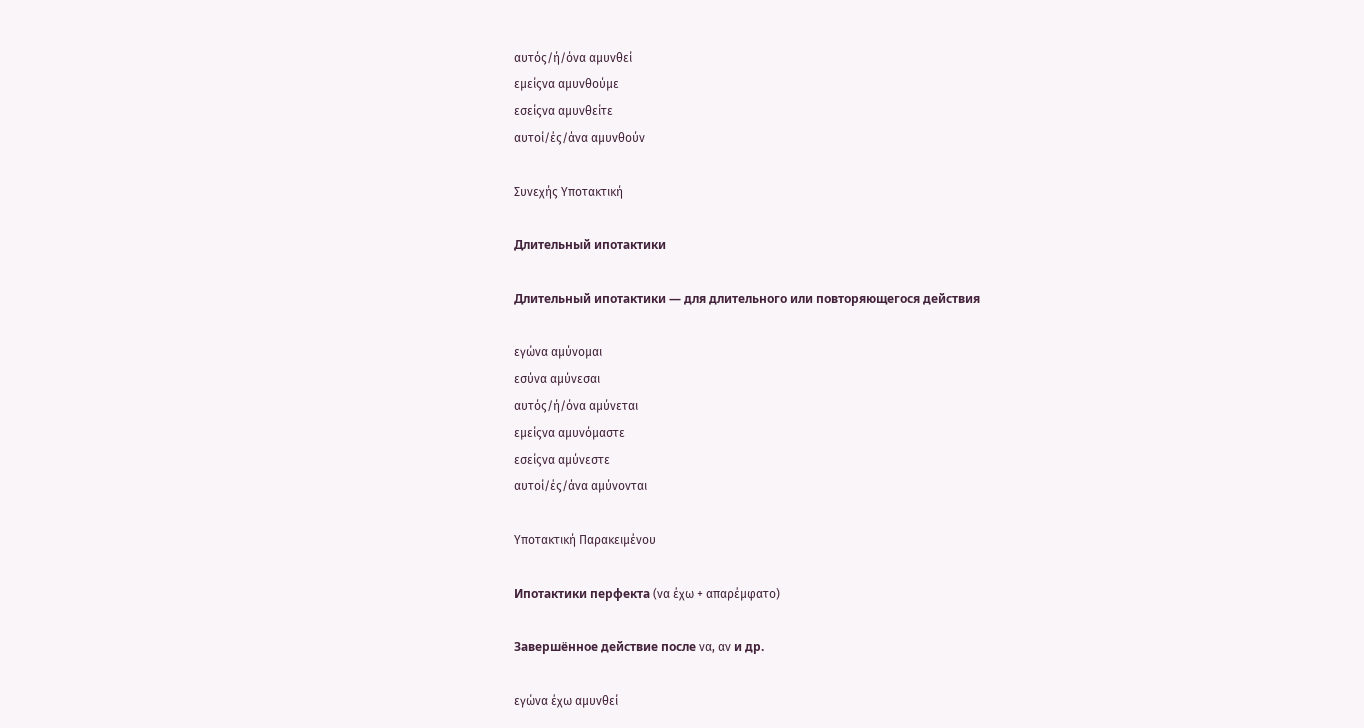αυτός/ή/όνα αμυνθεί
εμείςνα αμυνθούμε
εσείςνα αμυνθείτε
αυτοί/ές/άνα αμυνθούν

Συνεχής Υποτακτική

Длительный ипотактики

Длительный ипотактики — для длительного или повторяющегося действия

εγώνα αμύνομαι
εσύνα αμύνεσαι
αυτός/ή/όνα αμύνεται
εμείςνα αμυνόμαστε
εσείςνα αμύνεστε
αυτοί/ές/άνα αμύνονται

Υποτακτική Παρακειμένου

Ипотактики перфекта (να έχω + απαρέμφατο)

Завершённое действие после να, αν и др.

εγώνα έχω αμυνθεί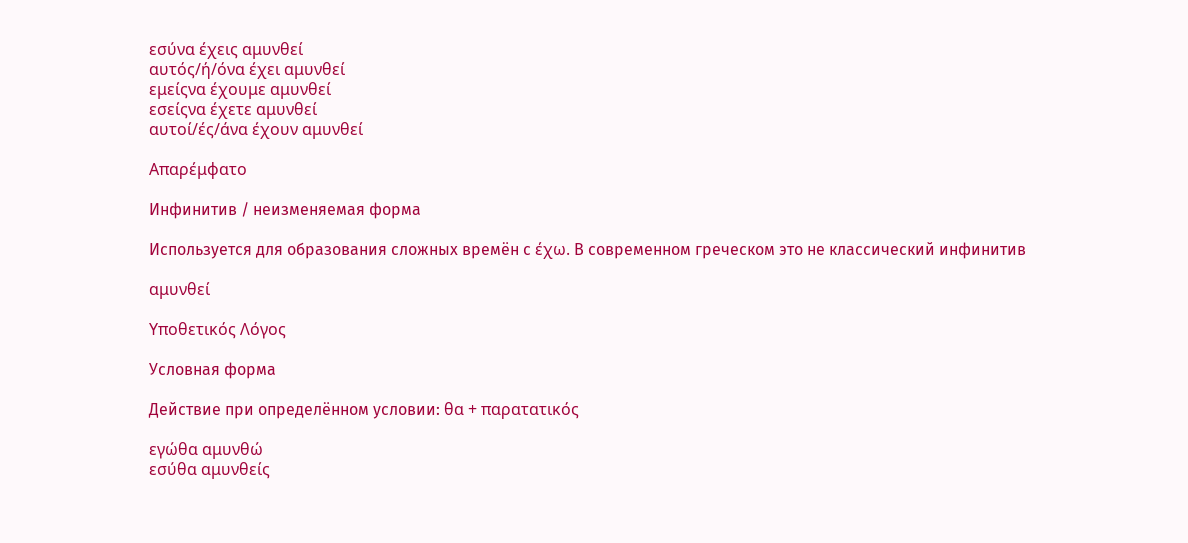εσύνα έχεις αμυνθεί
αυτός/ή/όνα έχει αμυνθεί
εμείςνα έχουμε αμυνθεί
εσείςνα έχετε αμυνθεί
αυτοί/ές/άνα έχουν αμυνθεί

Απαρέμφατο

Инфинитив / неизменяемая форма

Используется для образования сложных времён с έχω. В современном греческом это не классический инфинитив

αμυνθεί

Υποθετικός Λόγος

Условная форма

Действие при определённом условии: θα + παρατατικός

εγώθα αμυνθώ
εσύθα αμυνθείς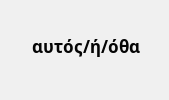αυτός/ή/όθα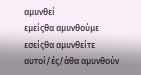αμυνθεί
εμείςθα αμυνθούμε
εσείςθα αμυνθείτε
αυτοί/ές/άθα αμυνθούν